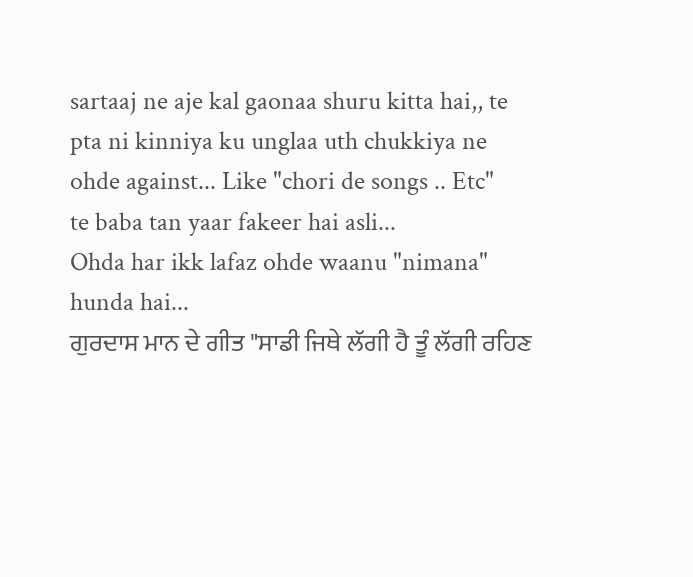sartaaj ne aje kal gaonaa shuru kitta hai,, te pta ni kinniya ku unglaa uth chukkiya ne ohde against... Like "chori de songs .. Etc"
te baba tan yaar fakeer hai asli...
Ohda har ikk lafaz ohde waanu "nimana" hunda hai...
ਗੁਰਦਾਸ ਮਾਨ ਦੇ ਗੀਤ "ਸਾਡੀ ਜਿਥੇ ਲੱਗੀ ਹੈ ਤੂੰ ਲੱਗੀ ਰਹਿਣ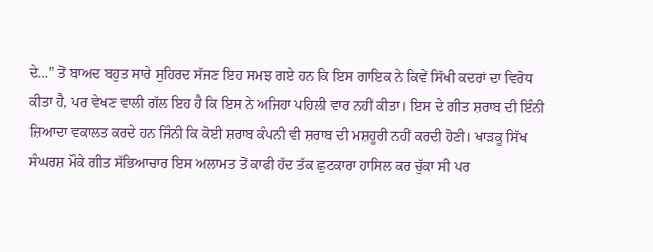ਦੇ..." ਤੋਂ ਬਾਅਦ ਬਹੁਤ ਸਾਰੇ ਸੁਹਿਰਦ ਸੱਜਣ ਇਹ ਸਮਝ ਗਏ ਹਨ ਕਿ ਇਸ ਗਾਇਕ ਨੇ ਕਿਵੇਂ ਸਿੱਖੀ ਕਦਰਾਂ ਦਾ ਵਿਰੋਧ ਕੀਤਾ ਹੈ, ਪਰ ਵੇਖਣ ਵਾਲੀ ਗੱਲ ਇਹ ਹੈ ਕਿ ਇਸ ਨੇ ਅਜਿਹਾ ਪਹਿਲੀ ਵਾਰ ਨਹੀਂ ਕੀਤਾ। ਇਸ ਦੇ ਗੀਤ ਸ਼ਰਾਬ ਦੀ ਇੰਨੀ ਜ਼ਿਆਦਾ ਵਕਾਲਤ ਕਰਦੇ ਹਨ ਜਿੰਨੀ ਕਿ ਕੋਈ ਸ਼ਰਾਬ ਕੰਪਨੀ ਵੀ ਸ਼ਰਾਬ ਦੀ ਮਸ਼ਹੂਰੀ ਨਹੀਂ ਕਰਦੀ ਹੋਣੀ। ਖਾੜਕੂ ਸਿੱਖ ਸੰਘਰਸ਼ ਮੌਕੇ ਗੀਤ ਸੱਭਿਆਚਾਰ ਇਸ ਅਲਾਮਤ ਤੋਂ ਕਾਫੀ ਹੱਦ ਤੱਕ ਛੁਟਕਾਰਾ ਹਾਸਿਲ ਕਰ ਚੁੱਕਾ ਸੀ ਪਰ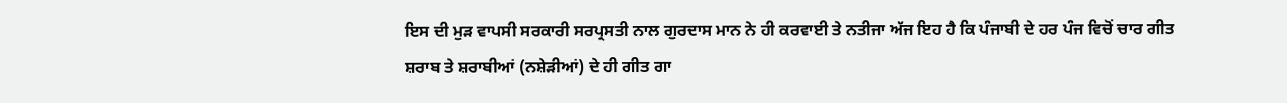ਇਸ ਦੀ ਮੁੜ ਵਾਪਸੀ ਸਰਕਾਰੀ ਸਰਪ੍ਰਸਤੀ ਨਾਲ ਗੁਰਦਾਸ ਮਾਨ ਨੇ ਹੀ ਕਰਵਾਈ ਤੇ ਨਤੀਜਾ ਅੱਜ ਇਹ ਹੈ ਕਿ ਪੰਜਾਬੀ ਦੇ ਹਰ ਪੰਜ ਵਿਚੋਂ ਚਾਰ ਗੀਤ ਸ਼ਰਾਬ ਤੇ ਸ਼ਰਾਬੀਆਂ (ਨਸ਼ੇੜੀਆਂ) ਦੇ ਹੀ ਗੀਤ ਗਾ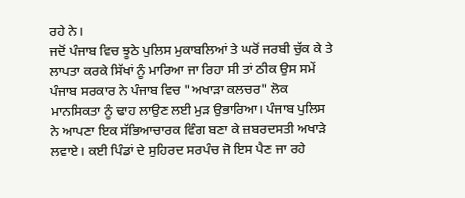ਰਹੇ ਨੇ।
ਜਦੋਂ ਪੰਜਾਬ ਵਿਚ ਝੂਠੇ ਪੁਲਿਸ ਮੁਕਾਬਲਿਆਂ ਤੇ ਘਰੋਂ ਜਰਬੀ ਚੁੱਕ ਕੇ ਤੇ ਲਾਪਤਾ ਕਰਕੇ ਸਿੱਖਾਂ ਨੂੰ ਮਾਰਿਆ ਜਾ ਰਿਹਾ ਸੀ ਤਾਂ ਠੀਕ ਉਸ ਸਮੇਂ ਪੰਜਾਬ ਸਰਕਾਰ ਨੇ ਪੰਜਾਬ ਵਿਚ "ਅਖਾੜਾ ਕਲਚਰ" ਲੋਕ ਮਾਨਸਿਕਤਾ ਨੂੰ ਢਾਹ ਲਾਉਣ ਲਈ ਮੁੜ ਉਭਾਰਿਆ। ਪੰਜਾਬ ਪੁਲਿਸ ਨੇ ਆਪਣਾ ਇਕ ਸੱਭਿਆਚਾਰਕ ਵਿੰਗ ਬਣਾ ਕੇ ਜ਼ਬਰਦਸਤੀ ਅਖਾੜੇ ਲਵਾਏ। ਕਈ ਪਿੰਡਾਂ ਦੇ ਸੁਹਿਰਦ ਸਰਪੰਚ ਜੋ ਇਸ ਪੈਣ ਜਾ ਰਹੇ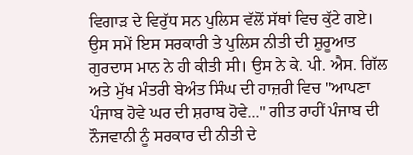ਵਿਗਾੜ ਦੇ ਵਿਰੁੱਧ ਸਨ ਪੁਲਿਸ ਵੱਲੋਂ ਸੱਥਾਂ ਵਿਚ ਕੁੱਟੇ ਗਏ।
ਉਸ ਸਮੇਂ ਇਸ ਸਰਕਾਰੀ ਤੇ ਪੁਲਿਸ ਨੀਤੀ ਦੀ ਸ਼ੁਰੂਆਤ ਗੁਰਦਾਸ ਮਾਨ ਨੇ ਹੀ ਕੀਤੀ ਸੀ। ਉਸ ਨੇ ਕੇ. ਪੀ. ਐਸ. ਗਿੱਲ ਅਤੇ ਮੁੱਖ ਮੰਤਰੀ ਬੇਅੰਤ ਸਿੰਘ ਦੀ ਹਾਜ਼ਰੀ ਵਿਚ "ਆਪਣਾ ਪੰਜਾਬ ਹੋਵੇ ਘਰ ਦੀ ਸ਼ਰਾਬ ਹੋਵੇ..." ਗੀਤ ਰਾਹੀਂ ਪੰਜਾਬ ਦੀ ਨੌਜਵਾਨੀ ਨੂੰ ਸਰਕਾਰ ਦੀ ਨੀਤੀ ਦੇ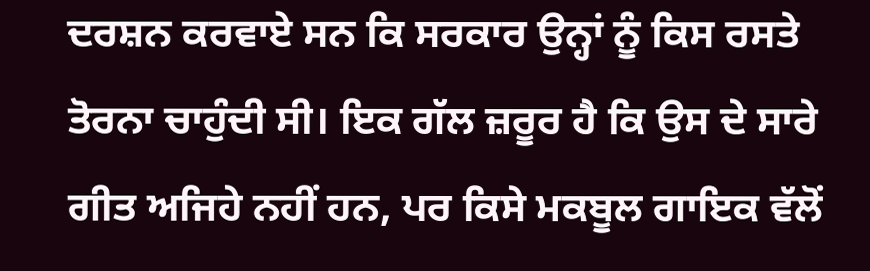ਦਰਸ਼ਨ ਕਰਵਾਏ ਸਨ ਕਿ ਸਰਕਾਰ ਉਨ੍ਹਾਂ ਨੂੰ ਕਿਸ ਰਸਤੇ ਤੋਰਨਾ ਚਾਹੁੰਦੀ ਸੀ। ਇਕ ਗੱਲ ਜ਼ਰੂਰ ਹੈ ਕਿ ਉਸ ਦੇ ਸਾਰੇ ਗੀਤ ਅਜਿਹੇ ਨਹੀਂ ਹਨ, ਪਰ ਕਿਸੇ ਮਕਬੂਲ ਗਾਇਕ ਵੱਲੋਂ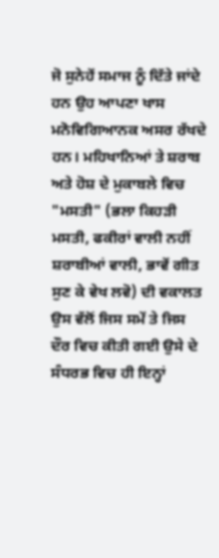ਜੋ ਸੁਨੇਹੇਂ ਸਮਾਜ ਨੂੰ ਦਿੱਤੇ ਜਾਂਦੇ ਹਨ ਉਹ ਆਪਣਾ ਖਾਸ ਮਨੋਵਿਗਿਆਨਕ ਅਸਰ ਰੱਖਦੇ ਹਨ। ਮਹਿਖਾਨਿਆਂ ਤੇ ਸ਼ਰਾਬ ਅਤੇ ਹੋਸ਼ ਦੇ ਮੁਕਾਬਲੇ ਵਿਚ "ਮਸਤੀ" (ਭਲਾ ਕਿਹੜੀ ਮਸਤੀ, ਫਕੀਰਾਂ ਵਾਲੀ ਨਹੀਂ ਸ਼ਰਾਬੀਆਂ ਵਾਲੀ, ਭਾਵੇਂ ਗੀਤ ਸੁਣ ਕੇ ਵੇਖ ਲਵੋ) ਦੀ ਵਕਾਲਤ ਉਸ ਵੱਲੋਂ ਜਿਸ ਸਮੇਂ ਤੇ ਜਿਸ ਦੌਰ ਵਿਚ ਕੀਤੀ ਗਈ ਉਸੇ ਦੇ ਸੰਧਰਭ ਵਿਚ ਹੀ ਇਨ੍ਹਾਂ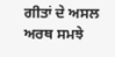ਗੀਤਾਂ ਦੇ ਅਸਲ ਅਰਥ ਸਮਝੇ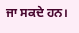ਜਾ ਸਕਦੇ ਹਨ।